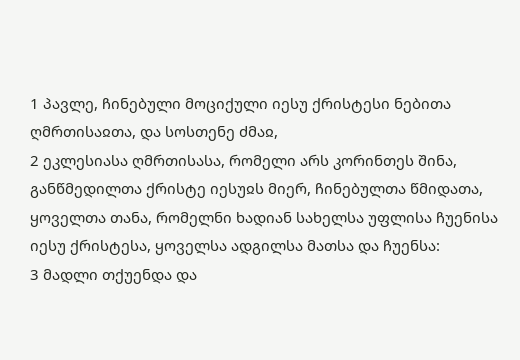1 პავლე, ჩინებული მოციქული იესუ ქრისტესი ნებითა ღმრთისაჲთა, და სოსთენე ძმაჲ,
2 ეკლესიასა ღმრთისასა, რომელი არს კორინთეს შინა, განწმედილთა ქრისტე იესუჲს მიერ, ჩინებულთა წმიდათა, ყოველთა თანა, რომელნი ხადიან სახელსა უფლისა ჩუენისა იესუ ქრისტესა, ყოველსა ადგილსა მათსა და ჩუენსა:
3 მადლი თქუენდა და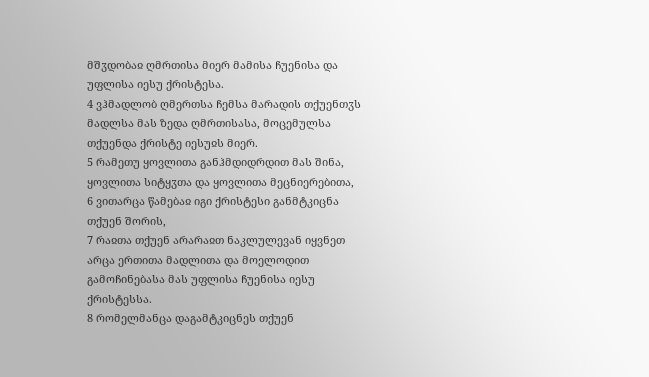მშჳდობაჲ ღმრთისა მიერ მამისა ჩუენისა და უფლისა იესუ ქრისტესა.
4 ვჰმადლობ ღმერთსა ჩემსა მარადის თქუენთჳს მადლსა მას ზედა ღმრთისასა, მოცემულსა თქუენდა ქრისტე იესუჲს მიერ.
5 რამეთუ ყოვლითა განჰმდიდრდით მას შინა, ყოვლითა სიტყჳთა და ყოვლითა მეცნიერებითა,
6 ვითარცა წამებაჲ იგი ქრისტესი განმტკიცნა თქუენ შორის,
7 რაჲთა თქუენ არარაჲთ ნაკლულევან იყვნეთ არცა ერთითა მადლითა და მოელოდით გამოჩინებასა მას უფლისა ჩუენისა იესუ ქრისტესსა.
8 რომელმანცა დაგამტკიცნეს თქუენ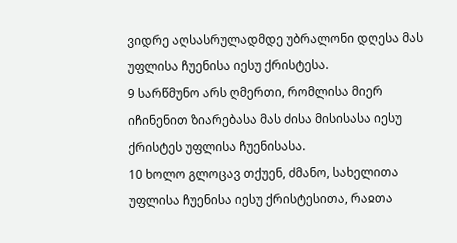ვიდრე აღსასრულადმდე უბრალონი დღესა მას უფლისა ჩუენისა იესუ ქრისტესა.
9 სარწმუნო არს ღმერთი, რომლისა მიერ იჩინენით ზიარებასა მას ძისა მისისასა იესუ ქრისტეს უფლისა ჩუენისასა.
10 ხოლო გლოცავ თქუენ, ძმანო, სახელითა უფლისა ჩუენისა იესუ ქრისტესითა, რაჲთა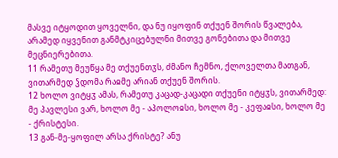მასვე იტყოდით ყოველნი, და ნუ იყოფინ თქუენ შორის წვალება, არამედ იყვენით განმტკიცებულნი მითვე გონებითა და მითვე მეცნიერებითა.
11 რამეთუ მეუწყა მე თქუენთჳს, ძმანო ჩემნო, ქლოველთა მათგან, ვითარმედ ჴდომა რაჲმე არიან თქუენ შორის.
12 ხოლო ვიტყჳ ამას, რამეთუ კაცად-კაცადი თქუენი იტყჳს, ვითარმედ: მე პავლესი ვარ, ხოლო მე - აპოლოჲსი, ხოლო მე - კეფაჲსი, ხოლო მე - ქრისტესი.
13 გან-მე-ყოფილ არსა ქრისტე? ანუ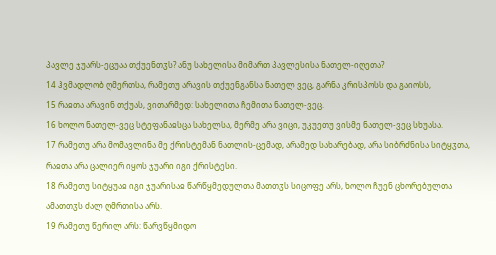პავლე ჯუარს-ეცუაა თქუენთჳს? ანუ სახელისა მიმართ პავლესისა ნათელ-იღეთა?
14 ჰვმადლობ ღმერთსა, რამეთუ არავის თქუენგანსა ნათელ ვეც, გარნა კრისპოსს და გაიოსს,
15 რაჲთა არავინ თქუას, ვითარმედ: სახელითა ჩემითა ნათელ-ვეც.
16 ხოლო ნათელ-ვეც სტეფანაჲსცა სახელსა, მერმე არა ვიცი, უკუეთუ ვისმე ნათელ-ვეც სხუასა.
17 რამეთუ არა მომავლინა მე ქრისტემან ნათლის-ცემად, არამედ სახარებად, არა სიბრძნისა სიტყჳთა, რაჲთა არა ცალიერ იყოს ჯუარი იგი ქრისტესი.
18 რამეთუ სიტყუაჲ იგი ჯუარისაჲ წარწყმედულთა მათთჳს სიცოფე არს, ხოლო ჩუენ ცხორებულთა ამათთჳს ძალ ღმრთისა არს.
19 რამეთუ წერილ არს: წარვწყმიდო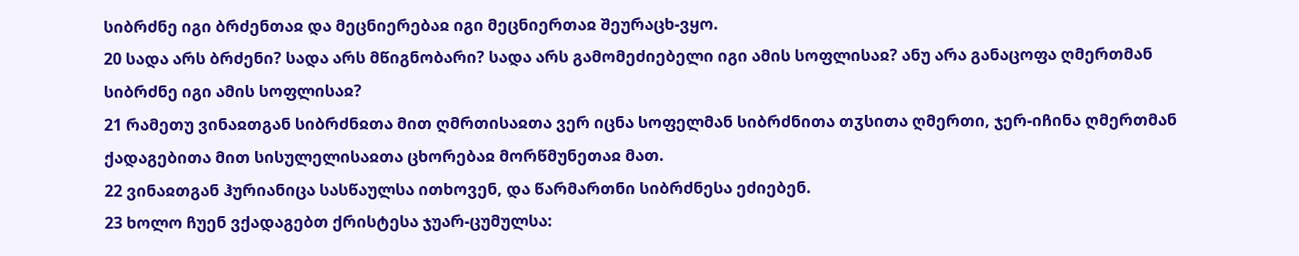სიბრძნე იგი ბრძენთაჲ და მეცნიერებაჲ იგი მეცნიერთაჲ შეურაცხ-ვყო.
20 სადა არს ბრძენი? სადა არს მწიგნობარი? სადა არს გამომეძიებელი იგი ამის სოფლისაჲ? ანუ არა განაცოფა ღმერთმან სიბრძნე იგი ამის სოფლისაჲ?
21 რამეთუ ვინაჲთგან სიბრძნჲთა მით ღმრთისაჲთა ვერ იცნა სოფელმან სიბრძნითა თჳსითა ღმერთი, ჯერ-იჩინა ღმერთმან ქადაგებითა მით სისულელისაჲთა ცხორებაჲ მორწმუნეთაჲ მათ.
22 ვინაჲთგან ჰურიანიცა სასწაულსა ითხოვენ, და წარმართნი სიბრძნესა ეძიებენ.
23 ხოლო ჩუენ ვქადაგებთ ქრისტესა ჯუარ-ცუმულსა: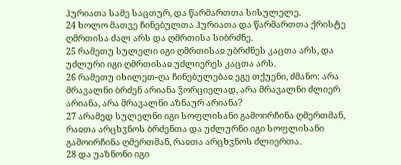ჰურიათა სამე საცთურ, და წარმართთა სისულელე.
24 ხოლო მათვე ჩინებულთა ჰურიათა და წარმართთა ქრისტე ღმრთისა ძალ არს და ღმრთისა სიბრძნე.
25 რამეთუ სულელი იგი ღმრთისაჲ უბრძნეს კაცთა არს, და უძლური იგი ღმრთისაჲ უძლიერეს კაცთა არს.
26 რამეთუ იხილეთ-ღა ჩინებულებაჲ ეგე თქუენი, ძმანო: არა მრავალნი ბრძენ არიანა ჴორციელად, არა მრავალნი ძლიერ არიანა, არა მრავალნი აზნაურ არიანა?
27 არამედ სულელნი იგი სოფლისანი გამოირჩინა ღმერთმან, რაჲთა არცხჳნოს ბრძენთა და უძლურნი იგი სოფლისანი გამოირჩინა ღმერთმან, რაჲთა არცხჳნოს ძლიერთა.
28 და უაზნონი იგი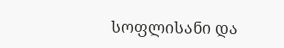სოფლისანი და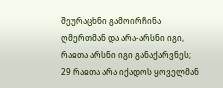შეურაცხნი გამოირჩინა ღმერთმან და არა-არსნი იგი, რაჲთა არსნი იგი განაქარვნეს;
29 რაჲთა არა იქადოს ყოველმან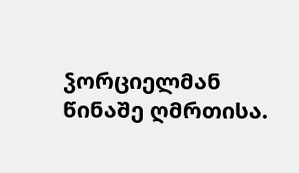ჴორციელმან წინაშე ღმრთისა.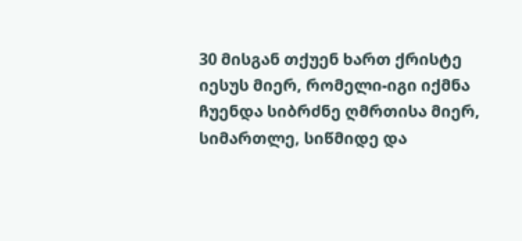30 მისგან თქუენ ხართ ქრისტე იესუს მიერ, რომელი-იგი იქმნა ჩუენდა სიბრძნე ღმრთისა მიერ, სიმართლე, სიწმიდე და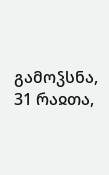გამოჴსნა,
31 რაჲთა,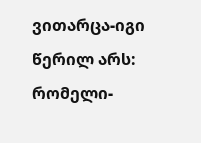ვითარცა-იგი წერილ არს: რომელი-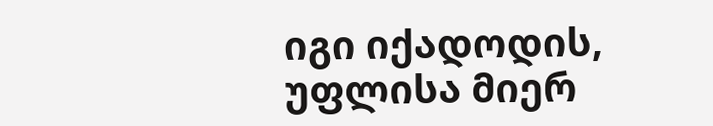იგი იქადოდის, უფლისა მიერ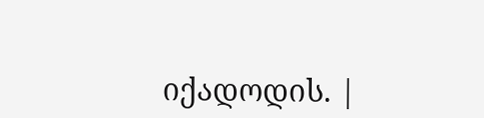იქადოდის. |